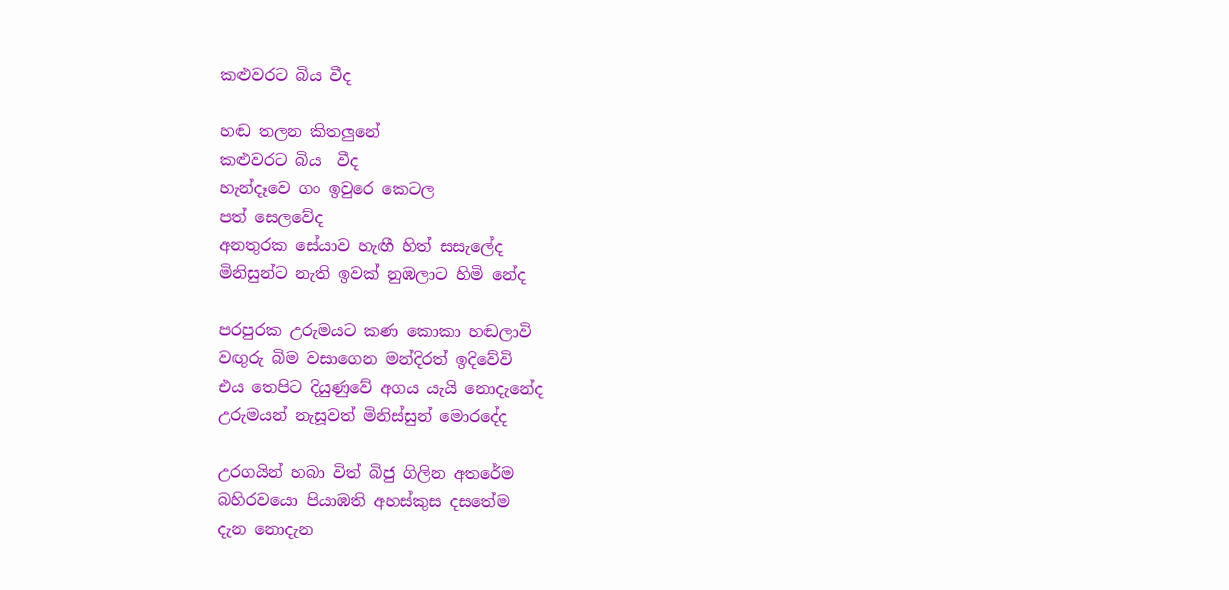කළුවරට බිය වීද

හඬ තලන කිතලුනේ
කළුවරට බිය  වීද
හැන්දෑවෙ ගං ඉවුරෙ කෙටල
පත් සෙලවේද
අනතුරක සේයාව හැඟී හිත් සසැලේද
මිනිසුන්ට නැති ඉවක් නුඹලාට හිමි නේද

පරපුරක උරුමයට කණ කොකා හඬලාවි
වඟුරු බිම වසාගෙන මන්දිරත් ඉදිවේවි
එය තෙපිට දියුණුවේ අගය යැයි නොදැනේද
උරුමයන් නැසූවත් මිනිස්සුන් මොරදේද

උරගයින් හබා විත් බිජු ගිලින අතරේම
බහිරවයො පියාඹති අහස්කුස දසතේම
දැන නොදැන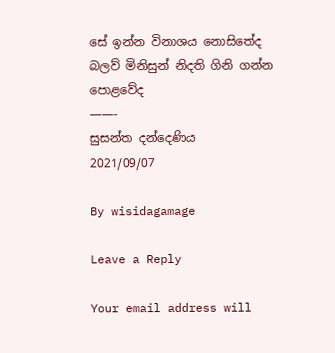සේ ඉන්න විනාශය නොසිතේද
බලව් මිනිසුන් නිදති ගිනි ගන්න පොළවේද
——-
සුසන්ත දන්දෙණිය
2021/09/07

By wisidagamage

Leave a Reply

Your email address will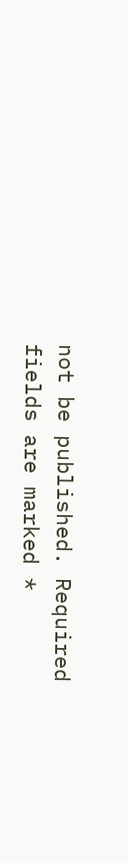not be published. Required fields are marked *